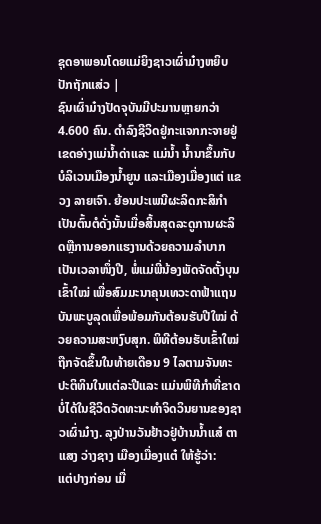ຊຸດອາພອນໂດຍແມ່ຍິງຊາວເຜົ່າມ໋າງຫຍິບປັກຖັກແສ່ວ |
ຊົນເຜົ່າມ໋າງປັດຈຸບັນມີປະມານຫຼາຍກວ່າ 4.600 ຄົນ. ດຳລົງຊີວິດຢູ່ກະແຈກກະຈາຍຢູ່ເຂດອ່າງແມ່ນ້ຳດ່າແລະ ແມ່ນ້ຳ ນ້ຳນາຂຶ້ນກັບບໍລິເວນເມືອງນ້ຳຍູນ ແລະເມືອງເມື່ອງແຕ່ ແຂວງ ລາຍເຈົາ. ຍ້ອນປະເພນີຜະລິດກະສິກຳເປັນຕົ້ນຕໍດັ່ງນັ້ນເມື່ອສິ້ນສຸດລະດູການຜະລິດຫຼືການອອກແຮງານດ້ວຍຄວາມລຳບາກເປັນເວລາໜຶ່ງປີ, ພໍ່ແມ່ພີ່ນ້ອງພັດຈັດຕັ້ງບຸນເຂົ້າໃໝ່ ເພື່ອສົມມະນາຄຸນເທວະດາຟ້າແຖນບັນພະບູລຸດເພື່ອພ້ອມກັນຕ້ອນຮັບປີໃໝ່ ດ້ວຍຄວາມສະຫງົບສຸກ. ພິທີຕ້ອນຮັບເຂົ້າໃໝ່ ຖືກຈັດຂຶ້ນໃນທ້າຍເດືອນ 9 ໄລຕາມຈັນທະປະຕິທິນໃນແຕ່ລະປີແລະ ແມ່ນພິທີກຳທີ່ຂາດບໍ່ໄດ້ໃນຊີວິດວັດທະນະທຳຈິດວິນຍານຂອງຊາວເຜົ່າມ໋າງ. ລຸງປ່ານວັນຢ້າວຢູ່ບ້ານນ້ຳແສ໋ ຕາແສງ ວ່າງຊາງ ເມືອງເມື່ອງແຕ໋ ໃຫ້ຮູ້ວ່າ:
ແຕ່ປາງກ່ອນ ເມື່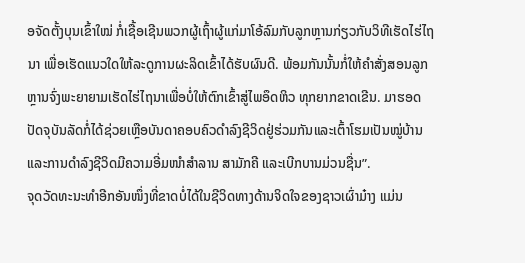ອຈັດຕັ້ງບຸນເຂົ້າໃໝ່ ກໍ່ເຊື້ອເຊີນພວກຜູ້ເຖົ້າຜູ້ແກ່ມາໂອ້ລົມກັບລູກຫຼານກ່ຽວກັບວິທີເຮັດໄຮ່ໄຖນາ ເພື່ອເຮັດແນວໃດໃຫ້ລະດູການຜະລິດເຂົ້າໄດ້ຮັບຜົນດີ. ພ້ອມກັນນັ້ນກໍ່ໃຫ້ຄຳສັ່ງສອນລູກຫຼານຈົ່ງພະຍາຍາມເຮັດໄຮ່ໄຖນາເພື່ອບໍ່ໃຫ້ຕົກເຂົ້າສູ່ໄພອຶດຫິວ ທຸກຍາກຂາດເຂີນ. ມາຮອດປັດຈຸບັນລັດກໍ່ໄດ້ຊ່ວຍເຫຼືອບັນດາຄອບຄົວດຳລົງຊີວິດຢູ່ຮ່ວມກັນແລະເຕົ້າໂຮມເປັນໝູ່ບ້ານແລະການດຳລົງຊີວິດມີຄວາມອີ່ມໜຳສຳລານ ສາມັກຄີ ແລະເບີກບານມ່ວນຊື່ນ”.
ຈຸດວັດທະນະທຳອີກອັນໜຶ່ງທີ່ຂາດບໍ່ໄດ້ໃນຊີວິດທາງດ້ານຈິດໃຈຂອງຊາວເຜົ່າມ໋າງ ແມ່ນ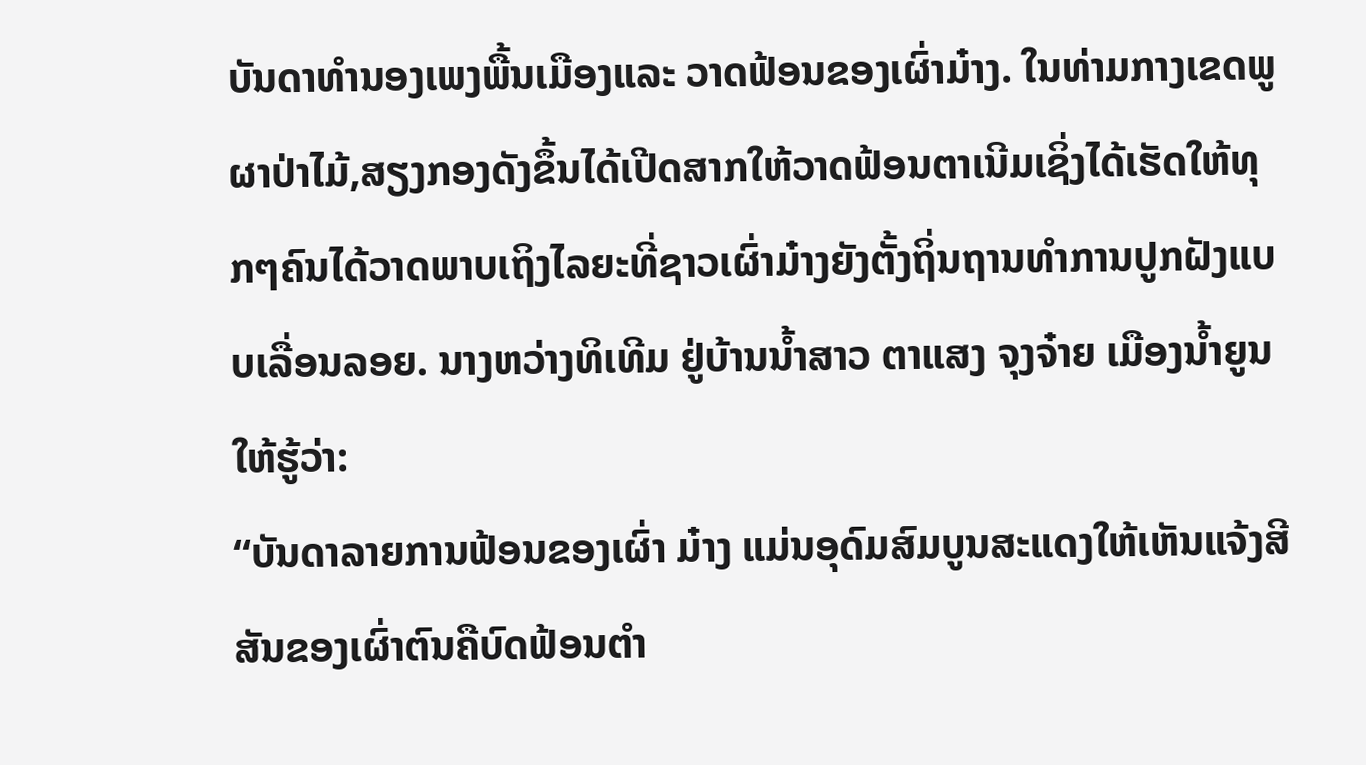ບັນດາທຳນອງເພງພື້ນເມືອງແລະ ວາດຟ້ອນຂອງເຜົ່າມ໋າງ. ໃນທ່າມກາງເຂດພູຜາປ່າໄມ້,ສຽງກອງດັງຂຶ້ນໄດ້ເປີດສາກໃຫ້ວາດຟ້ອນຕາເນີມເຊິ່ງໄດ້ເຮັດໃຫ້ທຸກໆຄົນໄດ້ວາດພາບເຖິງໄລຍະທີ່ຊາວເຜົ່າມ໋າງຍັງຕັ້ງຖິ່ນຖານທຳການປູກຝັງແບບເລື່ອນລອຍ. ນາງຫວ່າງທິເທີມ ຢູ່ບ້ານນ້ຳສາວ ຕາແສງ ຈຸງຈ໋າຍ ເມືອງນ້ຳຍູນໃຫ້ຮູ້ວ່າ:
“ບັນດາລາຍການຟ້ອນຂອງເຜົ່າ ມ໋າງ ແມ່ນອຸດົມສົມບູນສະແດງໃຫ້ເຫັນແຈ້ງສີສັນຂອງເຜົ່າຕົນຄືບົດຟ້ອນຕຳ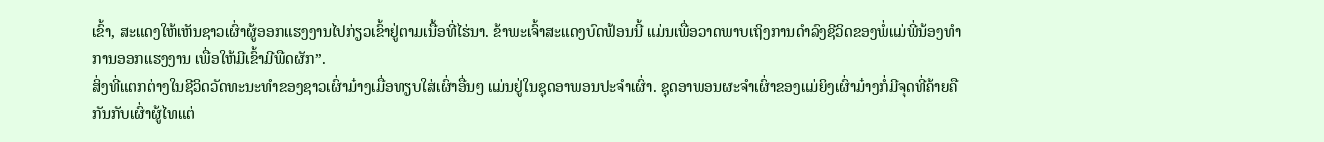ເຂົ້າ, ສະແດງໃຫ້ເຫັນຊາວເຜົ່າຜູ້ອອກແຮງງານໄປກ່ຽວເຂົ້າຢູ່ຕາມເນື້ອທີ່ໄຮ່ນາ. ຂ້າພະເຈົ້າສະແດງບົດຟ້ອນນີ້ ແມ່ນເພື່ອວາດພາບເຖິງການດຳລົງຊີວິດຂອງພໍ່ແມ່ພີ່ນ້ອງທຳການອອກແຮງງານ ເພື່ອໃຫ້ມີເຂົ້າມີພືດຜັກ”.
ສິ່ງທີ່ແຕກຕ່າງໃນຊີວິດວັດທະນະທຳຂອງຊາວເຜົ່າມ໋າງເມື່ອທຽບໃສ່ເຜົ່າອື່ນໆ ແມ່ນຢູ່ໃນຊຸດອາພອນປະຈຳເຜົ່າ. ຊຸດອາພອນຜະຈຳເຜົ່າຂອງແມ່ຍິງເຜົ່າມ໋າງກໍ່ມີຈຸດທີ່ຄ້າຍຄືກັນກັບເຜົ່າຜູ້ໄທແຕ່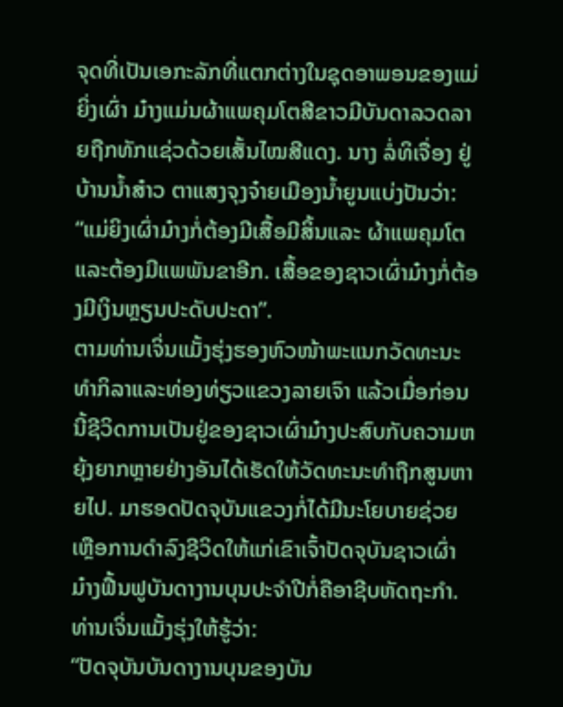ຈຸດທີ່ເປັນເອກະລັກທີ່ແຕກຕ່າງໃນຊຸດອາພອນຂອງແມ່ຍິ່ງເຜົ່າ ມ໋າງແມ່ນຜ້າແພຄຸມໂຕສີຂາວມີບັນດາລວດລາຍຖືກທັກແຊ່ວດ້ວຍເສັ້ນໄໝສີແດງ. ນາງ ລໍ່ທິເຈື່ອງ ຢູ່ບ້ານນ້ຳສ໋າວ ຕາແສງຈຸງຈ໋າຍເມືອງນ້ຳຍູນແບ່ງປັນວ່າ:
“ແມ່ຍິງເຜົ່າມ໋າງກໍ່ຕ້ອງມີເສື້ອມີສິ້ນແລະ ຜ້າແພຄຸມໂຕ ແລະຕ້ອງມີແພພັນຂາອີກ. ເສື້ອຂອງຊາວເຜົ່າມ໋າງກໍ່ຕ້ອງມີເງິນຫຼຽນປະດັບປະດາ”.
ຕາມທ່ານເຈິ່ນແມັ້ງຮຸ່ງຮອງຫົວໜ້າພະແນກວັດທະນະທຳກິລາແລະທ່ອງທ່ຽວແຂວງລາຍເຈົາ ແລ້ວເມື່ອກ່ອນນີ້ຊີວິດການເປັນຢູ່ຂອງຊາວເຜົ່າມ໋າງປະສົບກັບຄວາມຫຍຸ້ງຍາກຫຼາຍຢ່າງອັນໄດ້ເຮັດໃຫ້ວັດທະນະທຳຖືກສູນຫາຍໄປ. ມາຮອດປັດຈຸບັນແຂວງກໍ່ໄດ້ມີນະໂຍບາຍຊ່ວຍເຫຼືອການດຳລົງຊີວິດໃຫ້ແກ່ເຂົາເຈົ້າປັດຈຸບັນຊາວເຜົ່າມ໋າງຟື້ນຟູບັນດາງານບຸນປະຈຳປີກໍ່ຄືອາຊີບຫັດຖະກຳ. ທ່ານເຈິ່ນແມັ້ງຮຸ່ງໃຫ້ຮູ້ວ່າ:
“ປັດຈຸບັນບັນດາງານບຸນຂອງບັນ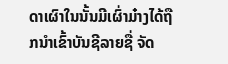ດາເຜົາໃນນັ້ນມີເຜົ່າມ໋າງໄດ້ຖືກນຳເຂົ້າບັນຊີລາຍຊື່ ຈັດ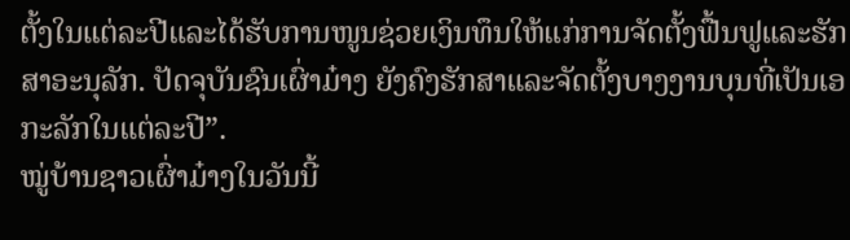ຕັ້ງໃນແຕ່ລະປີແລະໄດ້ຮັບການໜູນຊ່ວຍເງິນທຶນໃຫ້ແກ່ການຈັດຕັ້ງຟື້ນຟູແລະຮັກສາອະນຸລັກ. ປັດຈຸບັນຊົນເຜົ່າມ໋າງ ຍັງຄົງຮັກສາແລະຈັດຕັ້ງບາງງານບຸນທີ່ເປັນເອກະລັກໃນແຕ່ລະປີ”.
ໝູ່ບ້ານຊາວເຜົ່າມ໋າງໃນວັນນີ້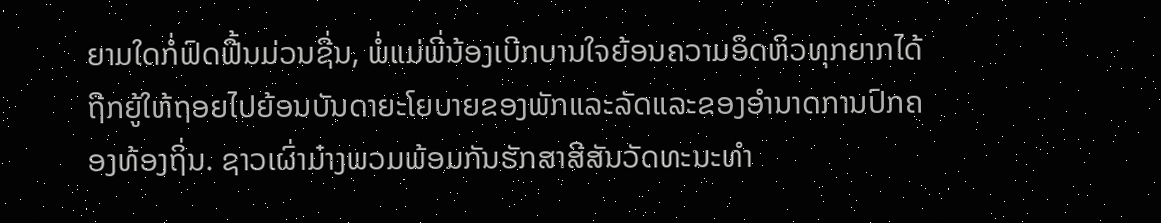ຍາມໃດກໍ່ຟົດຟື້ນມ່ວນຊື່ນ, ພໍ່ແມ່ພີ່ນ້ອງເບີກບານໃຈຍ້ອນຄວາມອຶດຫິວທຸກຍາກໄດ້ຖືກຍູ້ໃຫ້ຖອຍໄປຍ້ອນບັນດາຍະໂຍບາຍຂອງພັກແລະລັດແລະຂອງອຳນາດການປົກຄອງທ້ອງຖິ່ນ. ຊາວເຜົ່າມ໋າງພວມພ້ອມກັນຮັກສາສີສັນວັດທະນະທຳ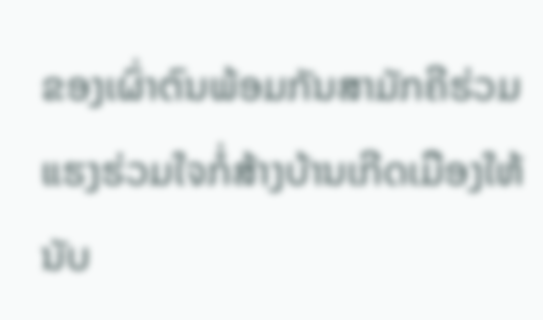ຂອງເຜົ່າຕົນພ້ອມກັນສາມັກຄີຮ່ວມແຮງຮ່ວມໃຈກໍ່ສ້າງບ້ານເກີດເມືອງໃຫ້ນັບ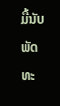ມື້ນັບພັດທະ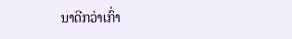ນາດີກວ່າເກົ່າ